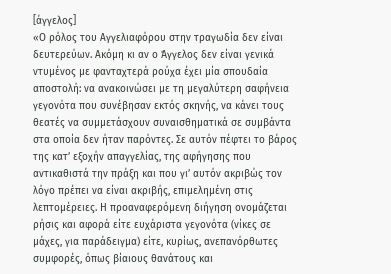[άγγελος]
«Ο ρόλος του Αγγελιαφόρου στην τραγωδία δεν είναι δευτερεύων. Ακόμη κι αν ο Άγγελος δεν είναι γενικά ντυμένος με φανταχτερά ρούχα έχει μία σπουδαία αποστολή: να ανακοινώσει με τη μεγαλύτερη σαφήνεια γεγονότα που συνέβησαν εκτός σκηνής, να κάνει τους θεατές να συμμετάσχουν συναισθηματικά σε συμβάντα στα οποία δεν ήταν παρόντες. Σε αυτόν πέφτει το βάρος της κατ’ εξοχήν απαγγελίας, της αφήγησης που αντικαθιστά την πράξη και που γι’ αυτόν ακριβώς τον λόγο πρέπει να είναι ακριβής, επιμελημένη στις λεπτομέρειες. Η προαναφερόμενη διήγηση ονομάζεται ρήσις και αφορά είτε ευχάριστα γεγονότα (νίκες σε μάχες, για παράδειγμα) είτε, κυρίως, ανεπανόρθωτες συμφορές, όπως βίαιους θανάτους και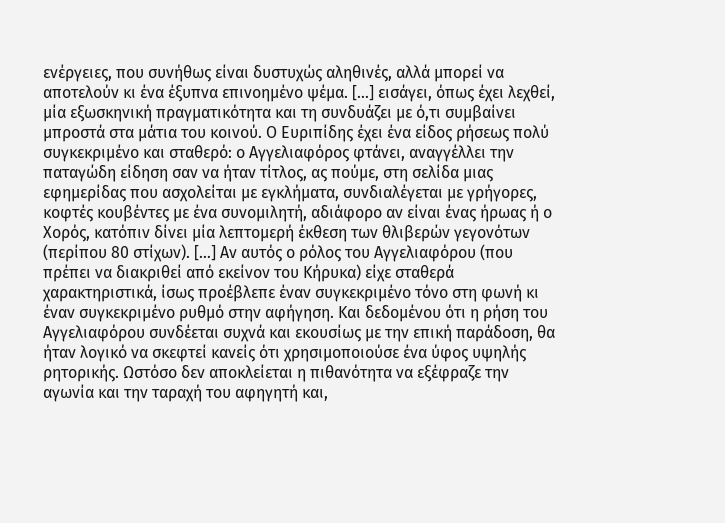ενέργειες, που συνήθως είναι δυστυχώς αληθινές, αλλά μπορεί να αποτελούν κι ένα έξυπνα επινοημένο ψέμα. […] εισάγει, όπως έχει λεχθεί, μία εξωσκηνική πραγματικότητα και τη συνδυάζει με ό,τι συμβαίνει μπροστά στα μάτια του κοινού. Ο Ευριπίδης έχει ένα είδος ρήσεως πολύ συγκεκριμένο και σταθερό: ο Αγγελιαφόρος φτάνει, αναγγέλλει την παταγώδη είδηση σαν να ήταν τίτλος, ας πούμε, στη σελίδα μιας εφημερίδας που ασχολείται με εγκλήματα, συνδιαλέγεται με γρήγορες, κοφτές κουβέντες με ένα συνομιλητή, αδιάφορο αν είναι ένας ήρωας ή ο Χορός, κατόπιν δίνει μία λεπτομερή έκθεση των θλιβερών γεγονότων (περίπου 80 στίχων). […] Αν αυτός ο ρόλος του Αγγελιαφόρου (που πρέπει να διακριθεί από εκείνον του Κήρυκα) είχε σταθερά χαρακτηριστικά, ίσως προέβλεπε έναν συγκεκριμένο τόνο στη φωνή κι έναν συγκεκριμένο ρυθμό στην αφήγηση. Και δεδομένου ότι η ρήση του Αγγελιαφόρου συνδέεται συχνά και εκουσίως με την επική παράδοση, θα ήταν λογικό να σκεφτεί κανείς ότι χρησιμοποιούσε ένα ύφος υψηλής ρητορικής. Ωστόσο δεν αποκλείεται η πιθανότητα να εξέφραζε την αγωνία και την ταραχή του αφηγητή και,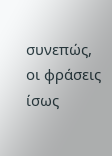συνεπώς, οι φράσεις ίσως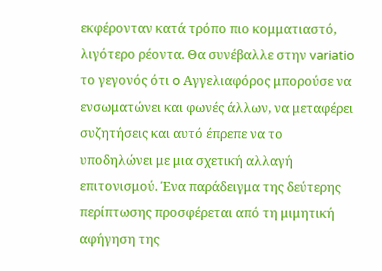εκφέρονταν κατά τρόπο πιο κομματιαστό, λιγότερο ρέοντα. Θα συνέβαλλε στην variatio το γεγονός ότι o Αγγελιαφόρος μπορούσε να ενσωματώνει και φωνές άλλων, να μεταφέρει συζητήσεις και αυτό έπρεπε να το υποδηλώνει με μια σχετική αλλαγή επιτονισμού. Ένα παράδειγμα της δεύτερης περίπτωσης προσφέρεται από τη μιμητική αφήγηση της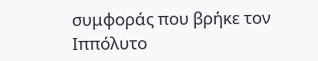συμφοράς που βρήκε τον Ιππόλυτο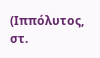(Ιππόλυτος, στ.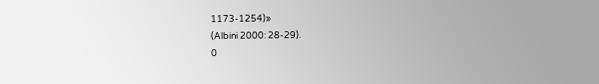1173-1254)»
(Albini 2000: 28-29).
0